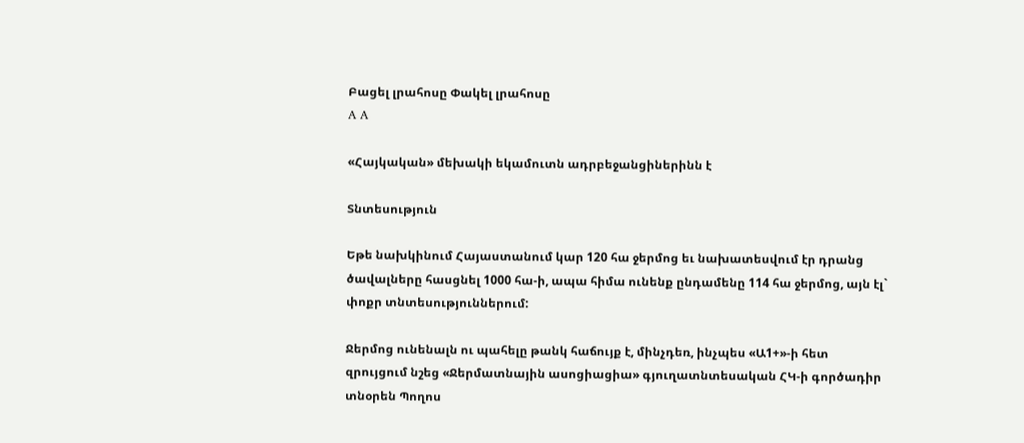Բացել լրահոսը Փակել լրահոսը
A A

«Հայկական» մեխակի եկամուտն ադրբեջանցիներինն է

Տնտեսություն

Եթե նախկինում Հայաստանում կար 120 հա ջերմոց եւ նախատեսվում էր դրանց ծավալները հասցնել 1000 հա-ի, ապա հիմա ունենք ընդամենը 114 հա ջերմոց, այն էլ` փոքր տնտեսություններում:

Ջերմոց ունենալն ու պահելը թանկ հաճույք է, մինչդեռ, ինչպես «Ա1+»-ի հետ զրույցում նշեց «Ջերմատնային ասոցիացիա» գյուղատնտեսական ՀԿ-ի գործադիր տնօրեն Պողոս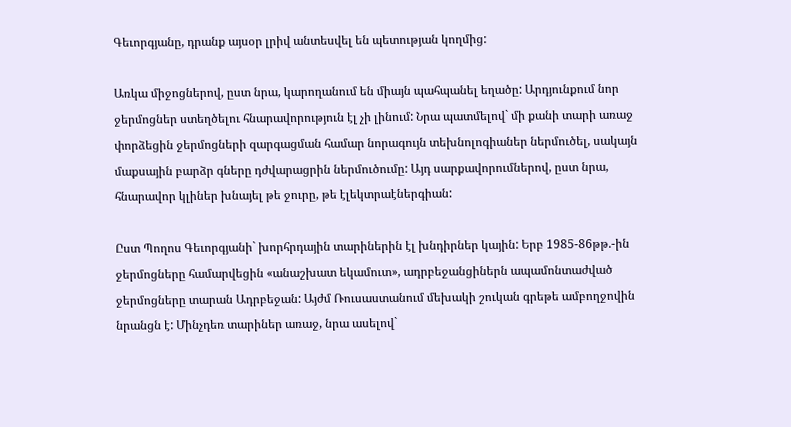Գեւորգյանը, դրանք այսօր լրիվ անտեսվել են պետության կողմից:

Առկա միջոցներով, ըստ նրա, կարողանում են միայն պահպանել եղածը: Արդյունքում նոր ջերմոցներ ստեղծելու հնարավորություն էլ չի լինում: Նրա պատմելով` մի քանի տարի առաջ փորձեցին ջերմոցների զարգացման համար նորագույն տեխնոլոգիաներ ներմուծել, սակայն մաքսային բարձր գները դժվարացրին ներմուծումը: Այդ սարքավորումներով, ըստ նրա, հնարավոր կլիներ խնայել թե ջուրը, թե էլեկտրաէներգիան:

Ըստ Պողոս Գեւորգյանի` խորհրդային տարիներին էլ խնդիրներ կային: Երբ 1985-86թթ.-ին ջերմոցները համարվեցին «անաշխատ եկամուտ», ադրբեջանցիներն ապամոնտաժված ջերմոցները տարան Ադրբեջան: Այժմ Ռուսաստանում մեխակի շուկան գրեթե ամբողջովին նրանցն է: Մինչդեռ տարիներ առաջ, նրա ասելով`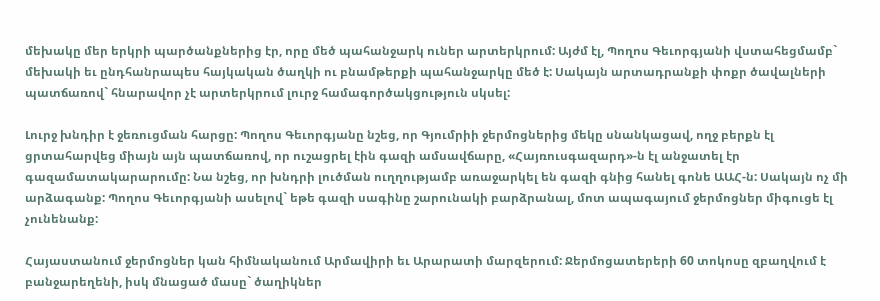մեխակը մեր երկրի պարծանքներից էր, որը մեծ պահանջարկ ուներ արտերկրում: Այժմ էլ, Պողոս Գեւորգյանի վստահեցմամբ` մեխակի եւ ընդհանրապես հայկական ծաղկի ու բնամթերքի պահանջարկը մեծ է: Սակայն արտադրանքի փոքր ծավալների պատճառով` հնարավոր չէ արտերկրում լուրջ համագործակցություն սկսել:

Լուրջ խնդիր է ջեռուցման հարցը: Պողոս Գեւորգյանը նշեց, որ Գյումրիի ջերմոցներից մեկը սնանկացավ, ողջ բերքն էլ ցրտահարվեց միայն այն պատճառով, որ ուշացրել էին գազի ամսավճարը, «Հայռուսգազարդ»-ն էլ անջատել էր գազամատակարարումը: Նա նշեց, որ խնդրի լուծման ուղղությամբ առաջարկել են գազի գնից հանել գոնե ԱԱՀ-ն: Սակայն ոչ մի արձագանք: Պողոս Գեւորգյանի ասելով` եթե գազի սագինը շարունակի բարձրանալ, մոտ ապագայում ջերմոցներ միգուցե էլ չունենանք:

Հայաստանում ջերմոցներ կան հիմնականում Արմավիրի եւ Արարատի մարզերում: Ջերմոցատերերի 60 տոկոսը զբաղվում է բանջարեղենի, իսկ մնացած մասը` ծաղիկներ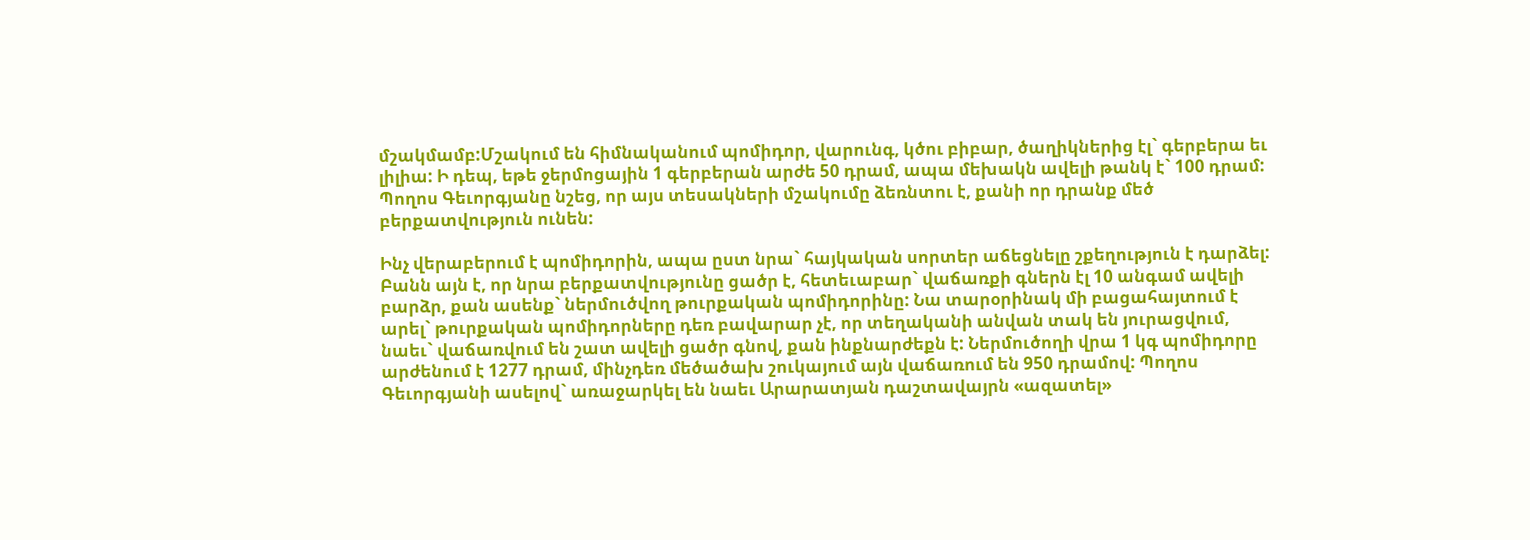մշակմամբ:Մշակում են հիմնականում պոմիդոր, վարունգ, կծու բիբար, ծաղիկներից էլ` գերբերա եւ լիլիա: Ի դեպ, եթե ջերմոցային 1 գերբերան արժե 50 դրամ, ապա մեխակն ավելի թանկ է` 100 դրամ: Պողոս Գեւորգյանը նշեց, որ այս տեսակների մշակումը ձեռնտու է, քանի որ դրանք մեծ բերքատվություն ունեն:

Ինչ վերաբերում է պոմիդորին, ապա ըստ նրա` հայկական սորտեր աճեցնելը շքեղություն է դարձել: Բանն այն է, որ նրա բերքատվությունը ցածր է, հետեւաբար` վաճառքի գներն էլ 10 անգամ ավելի բարձր, քան ասենք` ներմուծվող թուրքական պոմիդորինը: Նա տարօրինակ մի բացահայտում է արել` թուրքական պոմիդորները դեռ բավարար չէ, որ տեղականի անվան տակ են յուրացվում, նաեւ` վաճառվում են շատ ավելի ցածր գնով, քան ինքնարժեքն է: Ներմուծողի վրա 1 կգ պոմիդորը արժենում է 1277 դրամ, մինչդեռ մեծածախ շուկայում այն վաճառում են 950 դրամով: Պողոս Գեւորգյանի ասելով` առաջարկել են նաեւ Արարատյան դաշտավայրն «ազատել»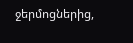ջերմոցներից,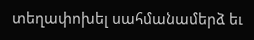տեղափոխել սահմանամերձ եւ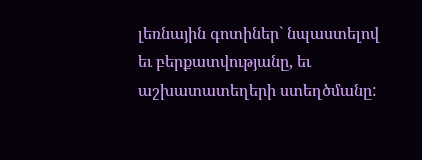լեռնային գոտիներ` նպաստելով եւ բերքատվությանը, եւ աշխատատեղերի ստեղծմանը: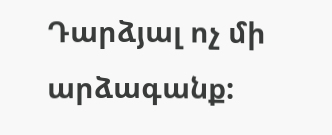Դարձյալ ոչ մի արձագանք: